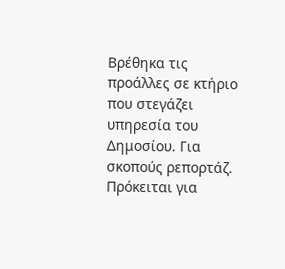Βρέθηκα τις προάλλες σε κτήριο που στεγάζει υπηρεσία του Δημοσίου. Για σκοπούς ρεπορτάζ. Πρόκειται για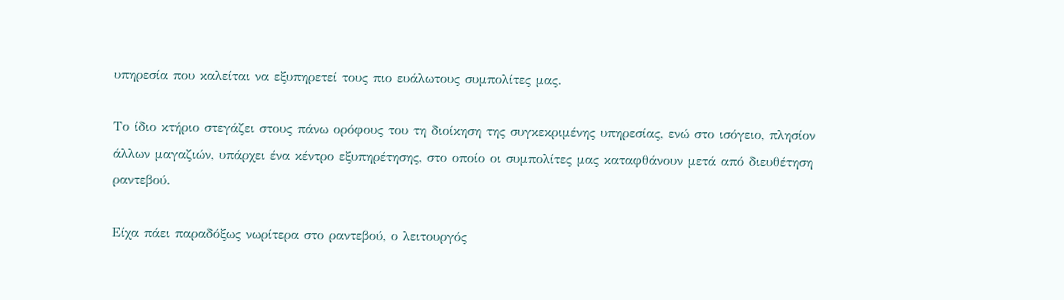υπηρεσία που καλείται να εξυπηρετεί τους πιο ευάλωτους συμπολίτες μας.

Το ίδιο κτήριο στεγάζει στους πάνω ορόφους του τη διοίκηση της συγκεκριμένης υπηρεσίας, ενώ στο ισόγειο, πλησίον άλλων μαγαζιών, υπάρχει ένα κέντρο εξυπηρέτησης, στο οποίο οι συμπολίτες μας καταφθάνουν μετά από διευθέτηση ραντεβού.

Είχα πάει παραδόξως νωρίτερα στο ραντεβού, ο λειτουργός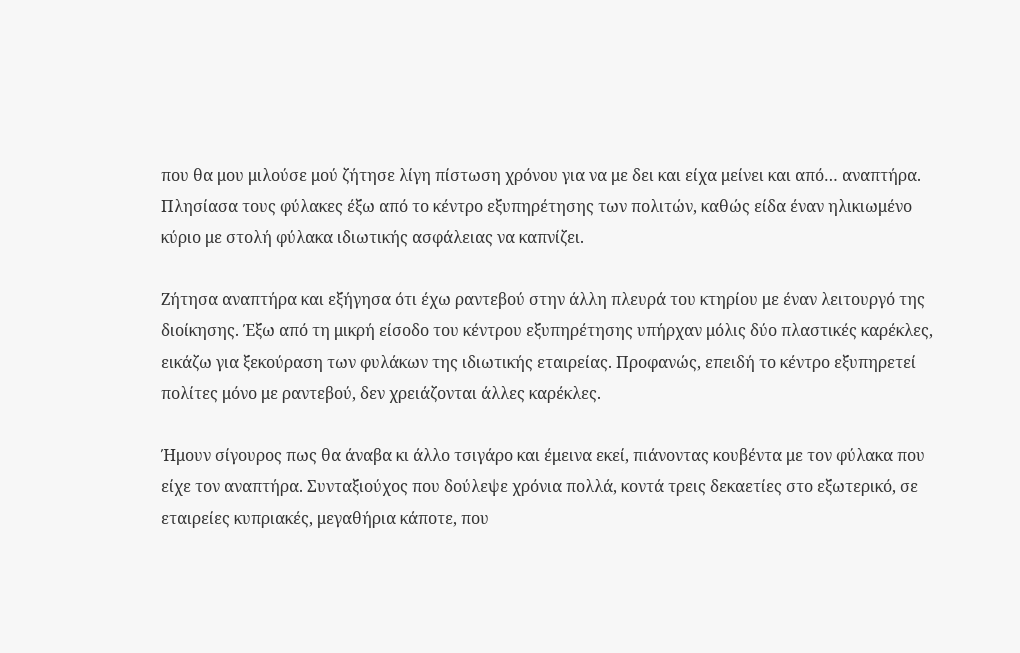που θα μου μιλούσε μού ζήτησε λίγη πίστωση χρόνου για να με δει και είχα μείνει και από… αναπτήρα. Πλησίασα τους φύλακες έξω από το κέντρο εξυπηρέτησης των πολιτών, καθώς είδα έναν ηλικιωμένο κύριο με στολή φύλακα ιδιωτικής ασφάλειας να καπνίζει.

Ζήτησα αναπτήρα και εξήγησα ότι έχω ραντεβού στην άλλη πλευρά του κτηρίου με έναν λειτουργό της διοίκησης. Έξω από τη μικρή είσοδο του κέντρου εξυπηρέτησης υπήρχαν μόλις δύο πλαστικές καρέκλες, εικάζω για ξεκούραση των φυλάκων της ιδιωτικής εταιρείας. Προφανώς, επειδή το κέντρο εξυπηρετεί πολίτες μόνο με ραντεβού, δεν χρειάζονται άλλες καρέκλες.

Ήμουν σίγουρος πως θα άναβα κι άλλο τσιγάρο και έμεινα εκεί, πιάνοντας κουβέντα με τον φύλακα που είχε τον αναπτήρα. Συνταξιούχος που δούλεψε χρόνια πολλά, κοντά τρεις δεκαετίες στο εξωτερικό, σε εταιρείες κυπριακές, μεγαθήρια κάποτε, που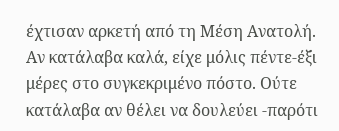έχτισαν αρκετή από τη Μέση Ανατολή. Αν κατάλαβα καλά, είχε μόλις πέντε-έξι μέρες στο συγκεκριμένο πόστο. Ούτε κατάλαβα αν θέλει να δουλεύει -παρότι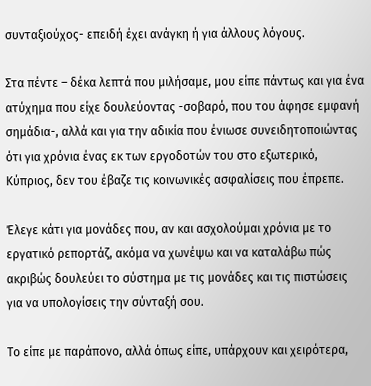συνταξιούχος- επειδή έχει ανάγκη ή για άλλους λόγους.

Στα πέντε – δέκα λεπτά που μιλήσαμε, μου είπε πάντως και για ένα ατύχημα που είχε δουλεύοντας -σοβαρό, που του άφησε εμφανή σημάδια-, αλλά και για την αδικία που ένιωσε συνειδητοποιώντας ότι για χρόνια ένας εκ των εργοδοτών του στο εξωτερικό, Κύπριος, δεν του έβαζε τις κοινωνικές ασφαλίσεις που έπρεπε.

Έλεγε κάτι για μονάδες που, αν και ασχολούμαι χρόνια με το εργατικό ρεπορτάζ, ακόμα να χωνέψω και να καταλάβω πώς ακριβώς δουλεύει το σύστημα με τις μονάδες και τις πιστώσεις για να υπολογίσεις την σύνταξή σου.

Το είπε με παράπονο, αλλά όπως είπε, υπάρχουν και χειρότερα,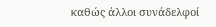καθώς άλλοι συνάδελφοί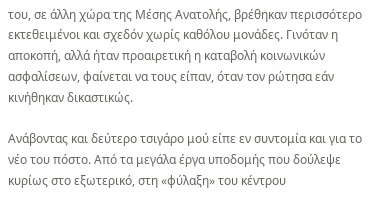του, σε άλλη χώρα της Μέσης Ανατολής, βρέθηκαν περισσότερο εκτεθειμένοι και σχεδόν χωρίς καθόλου μονάδες. Γινόταν η αποκοπή, αλλά ήταν προαιρετική η καταβολή κοινωνικών ασφαλίσεων, φαίνεται να τους είπαν, όταν τον ρώτησα εάν κινήθηκαν δικαστικώς.

Ανάβοντας και δεύτερο τσιγάρο μού είπε εν συντομία και για το νέο του πόστο. Από τα μεγάλα έργα υποδομής που δούλεψε κυρίως στο εξωτερικό, στη «φύλαξη» του κέντρου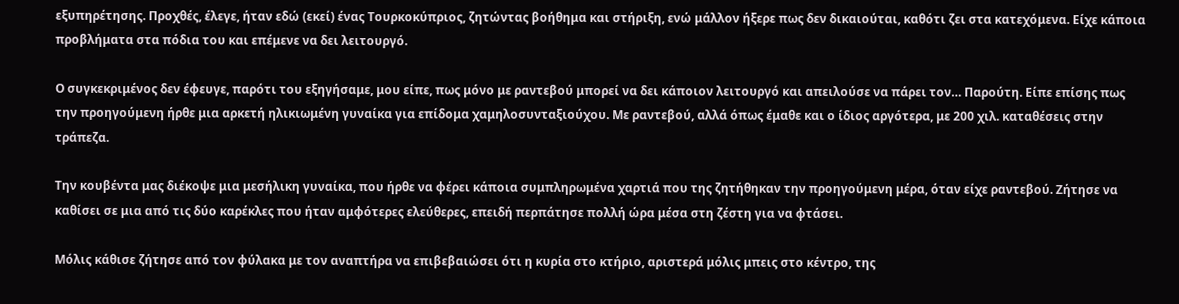εξυπηρέτησης. Προχθές, έλεγε, ήταν εδώ (εκεί) ένας Τουρκοκύπριος, ζητώντας βοήθημα και στήριξη, ενώ μάλλον ήξερε πως δεν δικαιούται, καθότι ζει στα κατεχόμενα. Είχε κάποια προβλήματα στα πόδια του και επέμενε να δει λειτουργό.

Ο συγκεκριμένος δεν έφευγε, παρότι του εξηγήσαμε, μου είπε, πως μόνο με ραντεβού μπορεί να δει κάποιον λειτουργό και απειλούσε να πάρει τον… Παρούτη. Είπε επίσης πως την προηγούμενη ήρθε μια αρκετή ηλικιωμένη γυναίκα για επίδομα χαμηλοσυνταξιούχου. Με ραντεβού, αλλά όπως έμαθε και ο ίδιος αργότερα, με 200 χιλ. καταθέσεις στην τράπεζα.

Την κουβέντα μας διέκοψε μια μεσήλικη γυναίκα, που ήρθε να φέρει κάποια συμπληρωμένα χαρτιά που της ζητήθηκαν την προηγούμενη μέρα, όταν είχε ραντεβού. Ζήτησε να καθίσει σε μια από τις δύο καρέκλες που ήταν αμφότερες ελεύθερες, επειδή περπάτησε πολλή ώρα μέσα στη ζέστη για να φτάσει.

Μόλις κάθισε ζήτησε από τον φύλακα με τον αναπτήρα να επιβεβαιώσει ότι η κυρία στο κτήριο, αριστερά μόλις μπεις στο κέντρο, της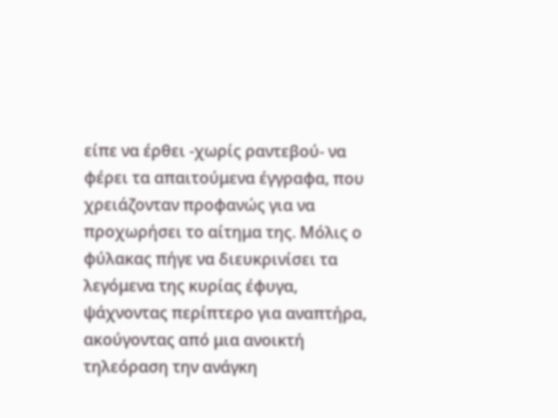είπε να έρθει -χωρίς ραντεβού- να φέρει τα απαιτούμενα έγγραφα, που χρειάζονταν προφανώς για να προχωρήσει το αίτημα της. Μόλις ο φύλακας πήγε να διευκρινίσει τα λεγόμενα της κυρίας έφυγα, ψάχνοντας περίπτερο για αναπτήρα, ακούγοντας από μια ανοικτή τηλεόραση την ανάγκη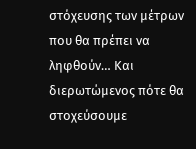στόχευσης των μέτρων που θα πρέπει να ληφθούν… Και διερωτώμενος πότε θα στοχεύσουμε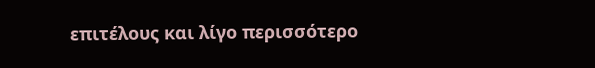επιτέλους και λίγο περισσότερο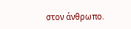στον άνθρωπο.